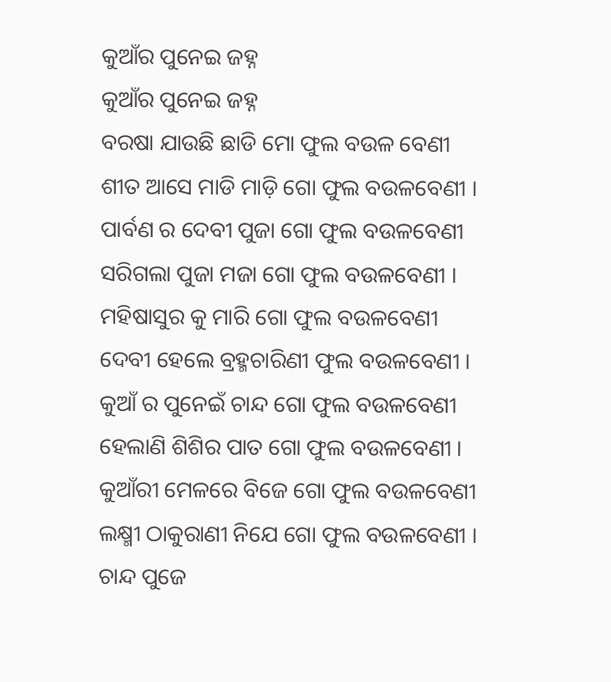କୁଆଁର ପୁନେଇ ଜହ୍ନ
କୁଆଁର ପୁନେଇ ଜହ୍ନ
ବରଷା ଯାଉଛି ଛାଡି ମୋ ଫୁଲ ବଉଳ ବେଣୀ
ଶୀତ ଆସେ ମାଡି ମାଡ଼ି ଗୋ ଫୁଲ ବଉଳବେଣୀ ।
ପାର୍ବଣ ର ଦେବୀ ପୁଜା ଗୋ ଫୁଲ ବଉଳବେଣୀ
ସରିଗଲା ପୁଜା ମଜା ଗୋ ଫୁଲ ବଉଳବେଣୀ ।
ମହିଷାସୁର କୁ ମାରି ଗୋ ଫୁଲ ବଉଳବେଣୀ
ଦେବୀ ହେଲେ ବ୍ରହ୍ମଚାରିଣୀ ଫୁଲ ବଉଳବେଣୀ ।
କୁଆଁ ର ପୁନେଇଁ ଚାନ୍ଦ ଗୋ ଫୁଲ ବଉଳବେଣୀ
ହେଲାଣି ଶିଶିର ପାତ ଗୋ ଫୁଲ ବଉଳବେଣୀ ।
କୁଆଁରୀ ମେଳରେ ବିଜେ ଗୋ ଫୁଲ ବଉଳବେଣୀ
ଲକ୍ଷ୍ମୀ ଠାକୁରାଣୀ ନିଯେ ଗୋ ଫୁଲ ବଉଳବେଣୀ ।
ଚାନ୍ଦ ପୁଜେ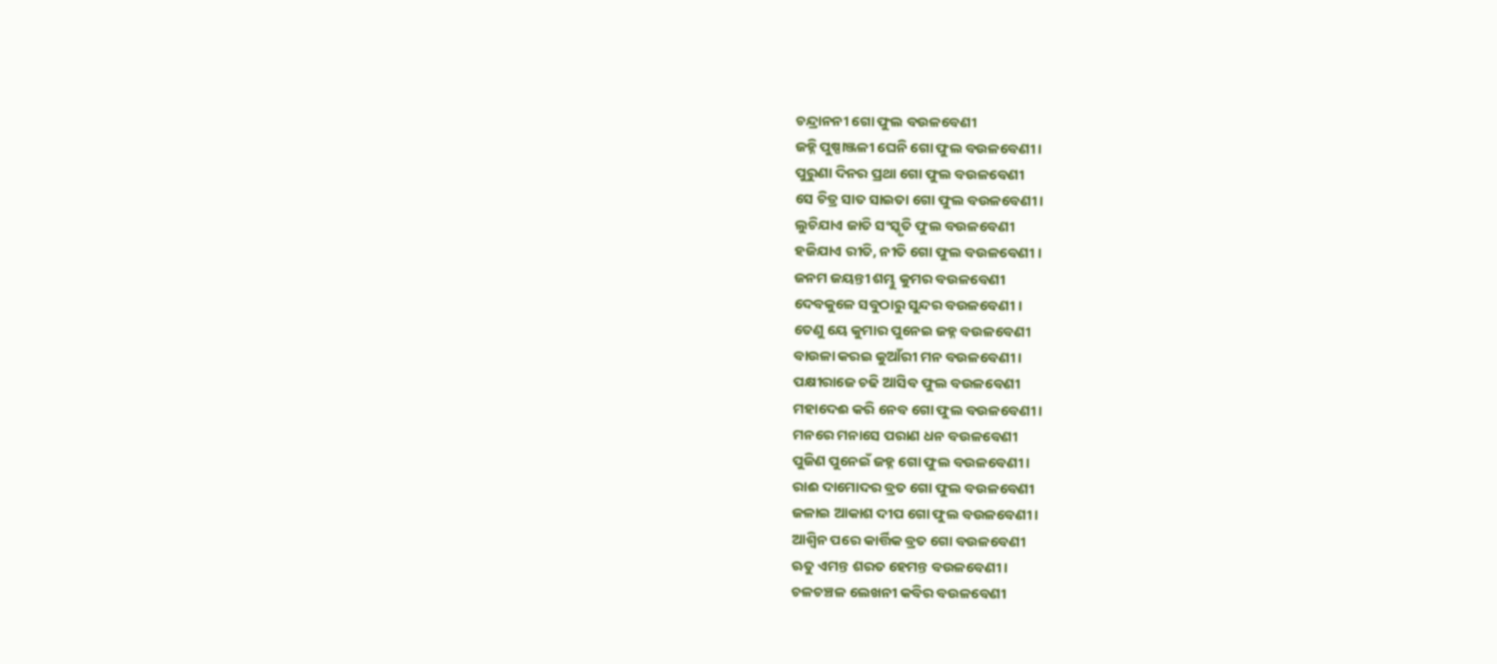ଚନ୍ଦ୍ରାନନୀ ଗୋ ଫୁଲ ବଉଳବେଣୀ
ଜହ୍ନି ପୁଷ୍ପାଞ୍ଜଳୀ ଘେନି ଗୋ ଫୁଲ ବଉଳବେଣୀ ।
ପୁରୁଣା ଦିନର ପ୍ରଥା ଗୋ ଫୁଲ ବଉଳବେଣୀ
ସେ ଚିତ୍ର ସାତ ସାଇତା ଗୋ ଫୁଲ ବଉଳବେଣୀ ।
ଲୁଚିଯାଏ ଜାତି ସଂସ୍କୃତି ଫୁଲ ବଉଳବେଣୀ
ହଜିଯାଏ ରୀତି, ନୀତି ଗୋ ଫୁଲ ବଉଳବେଣୀ ।
ଜନମ ଜୟନ୍ତୀ ଶମ୍ଭୁ କୁମର ବଉଳବେଣୀ
ଦେବକୁଳେ ସବୁଠାରୁ ସୁନ୍ଦର ବଉଳବେଣୀ ।
ତେଣୁ ୟେ କୁମାର ପୁନେଇ ଜହ୍ନ ବଉଳବେଣୀ
ବାଉଳା କରଇ କୁଆଁରୀ ମନ ବଉଳବେଣୀ ।
ପକ୍ଷୀରାଜେ ଚଢି ଆସିବ ଫୁଲ ବଉଳବେଣୀ
ମହାଦେଈ କରି ନେବ ଗୋ ଫୁଲ ବଉଳବେଣୀ ।
ମନରେ ମନାସେ ପରାଣ ଧନ ବଉଳବେଣୀ
ପୁଜିଣ ପୁନେଇଁ ଜହ୍ନ ଗୋ ଫୁଲ ବଉଳବେଣୀ ।
ରାଈ ଦାମୋଦର ବ୍ରତ ଗୋ ଫୁଲ ବଉଳବେଣୀ
ଜଳାଇ ଆକାଶ ଦୀପ ଗୋ ଫୁଲ ବଉଳବେଣୀ ।
ଆଶ୍ଵିନ ପରେ କାର୍ତ୍ତିକ ବ୍ରତ ଗୋ ବଉଳବେଣୀ
ଋତୁ ଏମନ୍ତ ଶରତ ହେମନ୍ତ ବଉଳବେଣୀ ।
ଚଳଚଞ୍ଚଳ ଲେଖନୀ କବିର ବଉଳବେଣୀ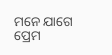ମନେ ଯାଗେ ପ୍ରେମ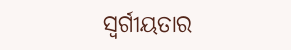ସ୍ୱର୍ଗୀୟତାର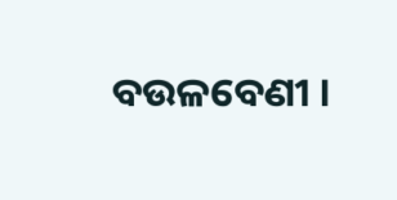ବଉଳବେଣୀ ।